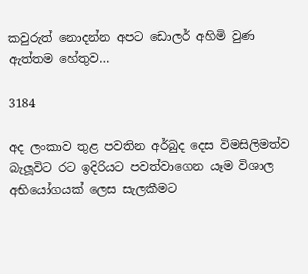කවුරුත් නොදන්න අපට ඩොලර් අහිමි වුණ ඇත්තම හේතුව…

3184

අද ලංකාව තුළ පවතින අර්බුද දෙස විමසිලිමත්ව බැලූවිට රට ඉදිරියට පවත්වාගෙන යෑම විශාල අභියෝගයක් ලෙස සැලකීමට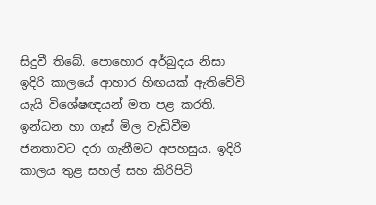සිදුවී තිබේ. පොහොර අර්බුදය නිසා ඉදිරි කාලයේ ආහාර හිඟයක් ඇතිවේවි යැයි විශේෂඥයන් මත පළ කරති. ඉන්ධන හා ගෑස් මිල වැඩිවීම ජනතාවට දරා ගැනීමට අපහසුය. ඉදිරි කාලය තුළ සහල් සහ කිරිපිටි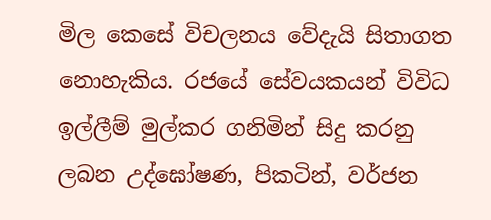මිල කෙසේ විචලනය වේදැයි සිතාගත නොහැකිය. රජයේ සේවයකයන් විවිධ ඉල්ලීම් මුල්කර ගනිමින් සිදු කරනු ලබන උද්ඝෝෂණ, පිකටින්, වර්ජන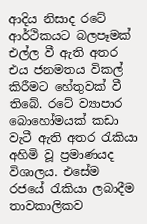ආදිය නිසාද රටේ ආර්ථිකයට බලපෑමක් එල්ල වී ඇති අතර එය ජනමතය විකල් කිරීමට හේතුවක් වී තිබේ. රටේ ව්‍යාපාර බොහෝමයක් කඩා වැටී ඇති අතර රැකියා අහිමි වූ ප්‍රමාණයද විශාලය. එසේම රජයේ රැකියා ලබාදීම තාවකාලිකව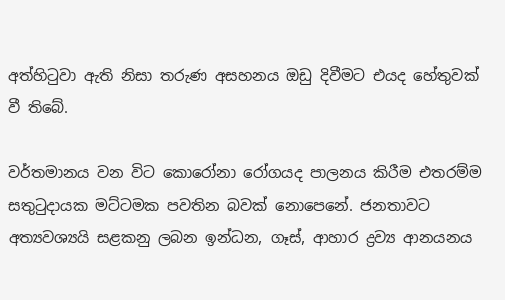අත්හිටුවා ඇති නිසා තරුණ අසහනය ඔඩු දිවීමට එයද හේතුවක් වී තිබේ.

වර්තමානය වන විට කොරෝනා රෝගයද පාලනය කිරීම එතරම්ම සතුටුදායක මට්ටමක පවතින බවක් නොපෙනේ. ජනතාවට අත්‍යවශ්‍යයි සළකනු ලබන ඉන්ධන, ගෑස්, ආහාර ද්‍රව්‍ය ආනයනය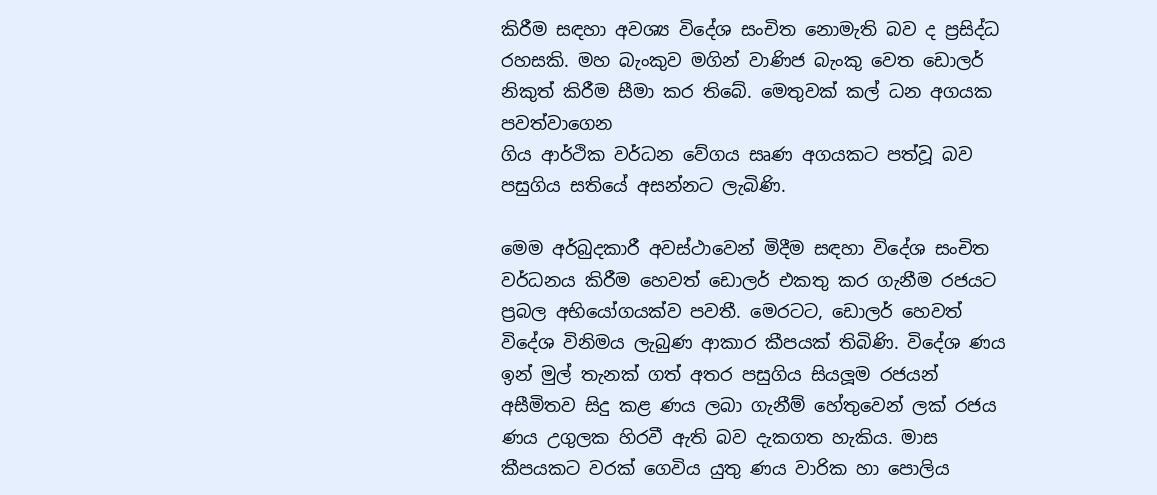කිරීම සඳහා අවශ්‍ය විදේශ සංචිත නොමැති බව ද ප්‍රසිද්ධ රහසකි. මහ බැංකුව මගින් වාණිජ බැංකු වෙත ඩොලර් නිකුත් කිරීම සීමා කර තිබේ. මෙතුවක් කල් ධන අගයක පවත්වාගෙන
ගිය ආර්ථික වර්ධන වේගය සෘණ අගයකට පත්වූ බව පසුගිය සතියේ අසන්නට ලැබිණි.

මෙම අර්බුදකාරී අවස්ථාවෙන් මිදීම සඳහා විදේශ සංචිත වර්ධනය කිරීම හෙවත් ඩොලර් එකතු කර ගැනීම රජයට ප්‍රබල අභියෝගයක්ව පවතී. මෙරටට, ඩොලර් හෙවත් විදේශ විනිමය ලැබුණ ආකාර කීපයක් තිබිණි. විදේශ ණය ඉන් මුල් තැනක් ගත් අතර පසුගිය සියලූම රජයන් අසීමිතව සිදු කළ ණය ලබා ගැනීම් හේතුවෙන් ලක් රජය ණය උගුලක හිරවී ඇති බව දැකගත හැකිය. මාස කීපයකට වරක් ගෙවිය යුතු ණය වාරික හා පොලිය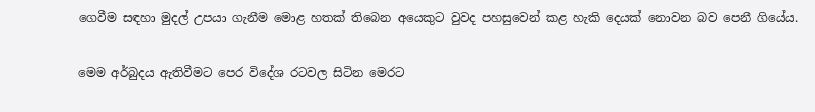ගෙවීම සඳහා මුදල් උපයා ගැනීම මොළ හතක් තිබෙන අයෙකුට වුවද පහසුවෙන් කළ හැකි දෙයක් නොවන බව පෙනී ගියේය.

මෙම අර්බුදය ඇතිවීමට පෙර විදේශ රටවල සිටින මෙරට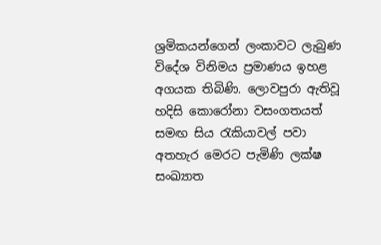ශ්‍රමිකයන්ගෙන් ලංකාවට ලැබුණ විදේශ විනිමය ප්‍රමාණය ඉහළ අගයක තිබිණි. ලොවපුරා ඇතිවූ හදිසි කොරෝනා වසංගතයත් සමඟ සිය රැකියාවල් පවා අතහැර මෙරට පැමිණි ලක්ෂ සංඛ්‍යාත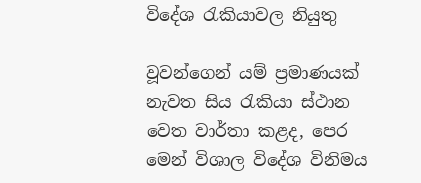විදේශ රැකියාවල නියුතු

වූවන්ගෙන් යම් ප්‍රමාණයක් නැවත සිය රැකියා ස්ථාන වෙත වාර්තා කළද, පෙර මෙන් විශාල විදේශ විනිමය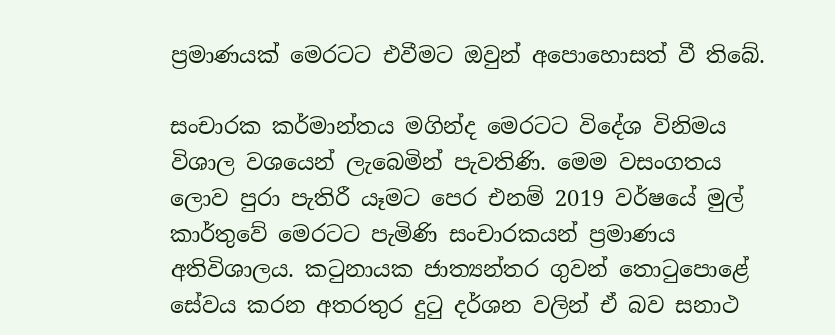ප්‍රමාණයක් මෙරටට එවීමට ඔවුන් අපොහොසත් වී තිබේ.

සංචාරක කර්මාන්තය මගින්ද මෙරටට විදේශ විනිමය විශාල වශයෙන් ලැබෙමින් පැවතිණි. මෙම වසංගතය ලොව පුරා පැතිරී යෑමට පෙර එනම් 2019 වර්ෂයේ මුල් කාර්තුවේ මෙරටට පැමිණි සංචාරකයන් ප්‍රමාණය අතිවිශාලය. කටුනායක ජාත්‍යන්තර ගුවන් තොටුපොළේ සේවය කරන අතරතුර දුටු දර්ශන වලින් ඒ බව සනාථ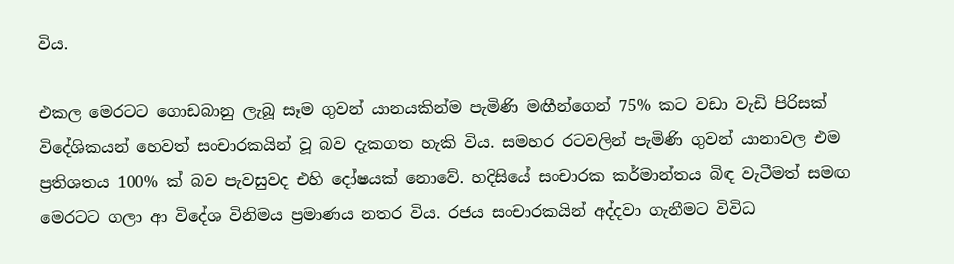විය.

එකල මෙරටට ගොඩබානු ලැබූ සෑම ගුවන් යානයකින්ම පැමිණි මඟීන්ගෙන් 75% කට වඩා වැඩි පිරිසක් විදේශිකයන් හෙවත් සංචාරකයින් වූ බව දැකගත හැකි විය. සමහර රටවලින් පැමිණි ගුවන් යානාවල එම ප්‍රතිශතය 100% ක් බව පැවසුවද එහි දෝෂයක් නොවේ. හදිසියේ සංචාරක කර්මාන්තය බිඳ වැටීමත් සමඟ මෙරටට ගලා ආ විදේශ විනිමය ප්‍රමාණය නතර විය. රජය සංචාරකයින් අද්දවා ගැනීමට විවිධ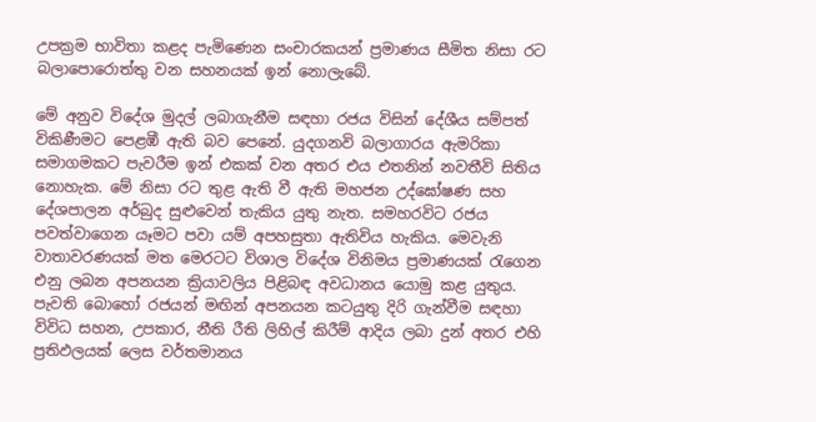උපක්‍රම භාවිතා කළද පැමිණෙන සංචාරකයන් ප්‍රමාණය සීමිත නිසා රට බලාපොරොත්තු වන සහනයක් ඉන් නොලැබේ.

මේ අනුව විදේශ මුදල් ලබාගැනීම සඳහා රජය විසින් දේශීය සම්පත් විකිණීමට පෙළඹී ඇති බව පෙනේ. යුදගනවි බලාගාරය ඇමරිකා සමාගමකට පැවරීම ඉන් එකක් වන අතර එය එතනින් නවතීවි සිතිය නොහැක. මේ නිසා රට තුළ ඇති වී ඇති මහජන උද්ඝෝෂණ සහ දේශපාලන අර්බුද සුළුවෙන් තැකිය යුතු නැත. සමහරවිට රජය පවත්වාගෙන යෑමට පවා යම් අපහසුතා ඇතිවිය හැකිය. මෙවැනි වාතාවරණයක් මත මෙරටට විශාල විදේශ විනිමය ප්‍රමාණයක් රැගෙන එනු ලබන අපනයන ක්‍රියාවලිය පිළිබඳ අවධානය යොමු කළ යුතුය. පැවති බොහෝ රජයන් මඟින් අපනයන කටයුතු දිරි ගැන්වීම සඳහා විවිධ සහන, උපකාර, නීති රීති ලිහිල් කිරීම් ආදිය ලබා දුන් අතර එහි ප්‍රතිඵලයක් ලෙස වර්තමානය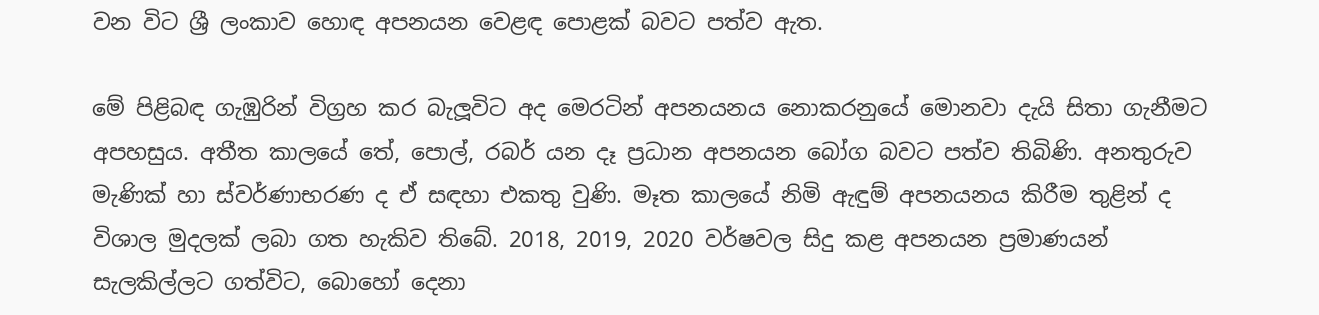වන විට ශ්‍රී ලංකාව හොඳ අපනයන වෙළඳ පොළක් බවට පත්ව ඇත.

මේ පිළිබඳ ගැඹුරින් විග්‍රහ කර බැලූවිට අද මෙරටින් අපනයනය නොකරනුයේ මොනවා දැයි සිතා ගැනීමට අපහසුය. අතීත කාලයේ තේ, පොල්, රබර් යන දෑ ප්‍රධාන අපනයන බෝග බවට පත්ව තිබිණි. අනතුරුව මැණික් හා ස්වර්ණාභරණ ද ඒ සඳහා එකතු වුණි. මෑත කාලයේ නිමි ඇඳුම් අපනයනය කිරීම තුළින් ද විශාල මුදලක් ලබා ගත හැකිව තිබේ. 2018, 2019, 2020 වර්ෂවල සිදු කළ අපනයන ප්‍රමාණයන් සැලකිල්ලට ගත්විට, බොහෝ දෙනා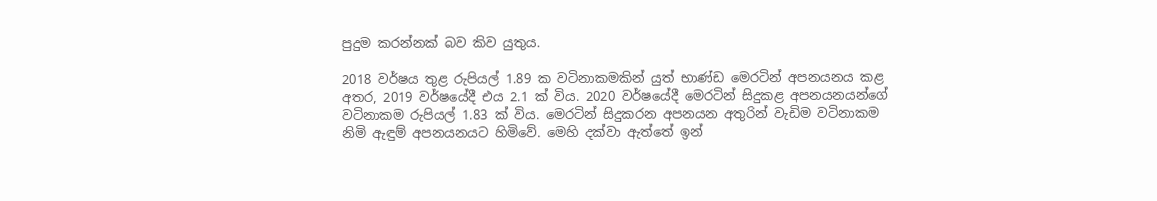පුදුම කරන්නක් බව කිව යුතුය.

2018 වර්ෂය තුළ රුපියල් 1.89 ක වටිනාකමකින් යුත් භාණ්ඩ මෙරටින් අපනයනය කළ අතර, 2019 වර්ෂයේදී එය 2.1 ක් විය. 2020 වර්ෂයේදී මෙරටින් සිදුකළ අපනයනයන්ගේ වටිනාකම රුපියල් 1.83 ක් විය. මෙරටින් සිදුකරන අපනයන අතුරින් වැඩිම වටිනාකම නිමි ඇඳුම් අපනයනයට හිමිවේ. මෙහි දක්වා ඇත්තේ ඉන්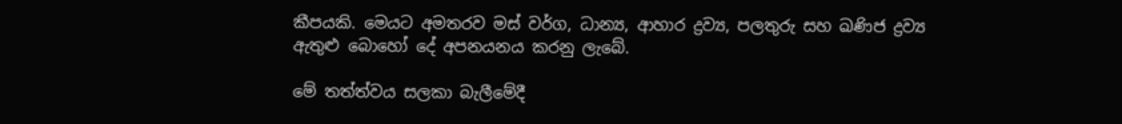කීපයකි. මෙයට අමතරව මස් වර්ග, ධාන්‍ය, ආහාර ද්‍රව්‍ය, පලතුරු සහ ඛණිජ ද්‍රව්‍ය ඇතුළු බොහෝ දේ අපනයනය කරනු ලැබේ.

මේ තත්ත්වය සලකා බැලීමේදී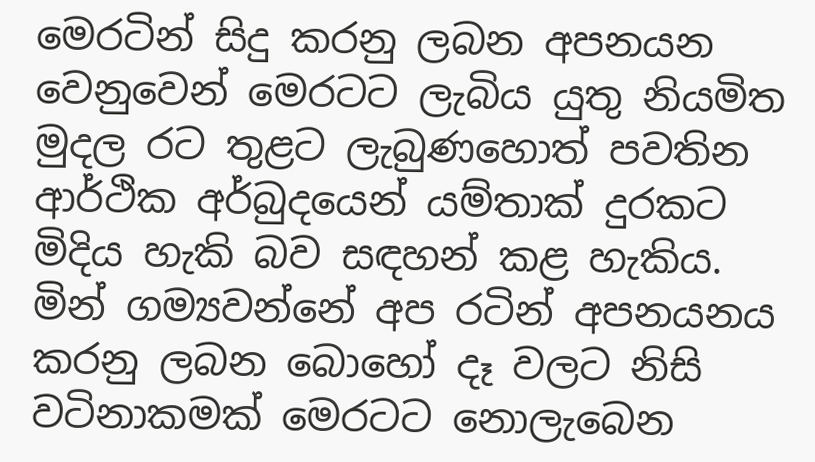මෙරටින් සිදු කරනු ලබන අපනයන වෙනුවෙන් මෙරටට ලැබිය යුතු නියමිත මුදල රට තුළට ලැබුණහොත් පවතින ආර්ථික අර්බුදයෙන් යම්තාක් දුරකට මිදිය හැකි බව සඳහන් කළ හැකිය. මින් ගම්‍යවන්නේ අප රටින් අපනයනය කරනු ලබන බොහෝ දෑ වලට නිසි වටිනාකමක් මෙරටට නොලැබෙන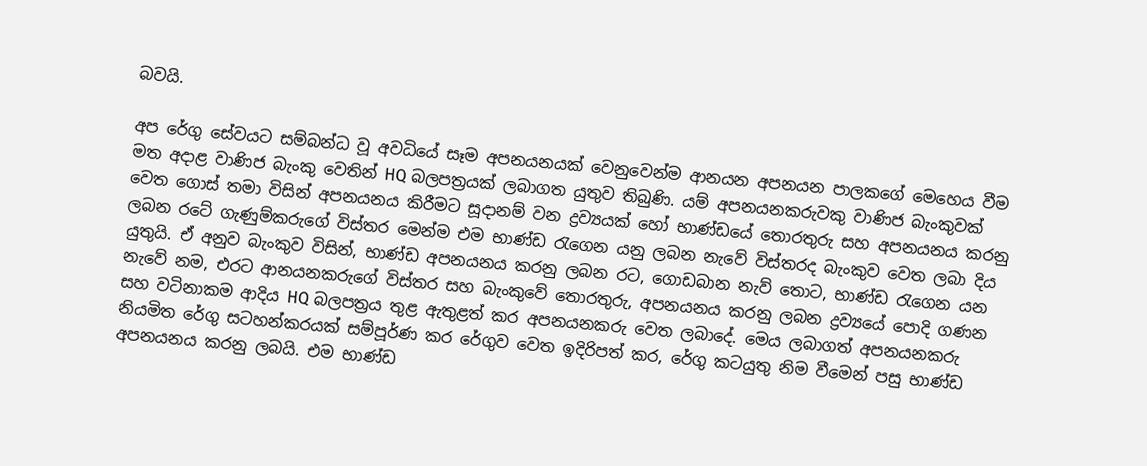බවයි.

අප රේගු සේවයට සම්බන්ධ වූ අවධියේ සෑම අපනයනයක් වෙනුවෙන්ම ආනයන අපනයන පාලකගේ මෙහෙය වීම මත අදාළ වාණිජ බැංකු වෙතින් HQ බලපත්‍රයක් ලබාගත යුතුව තිබුණි. යම් අපනයනකරුවකු වාණිජ බැංකුවක් වෙත ගොස් තමා විසින් අපනයනය කිරීමට සූදානම් වන ද්‍රව්‍යයක් හෝ භාණ්ඩයේ තොරතුරු සහ අපනයනය කරනු ලබන රටේ ගැණුම්කරුගේ විස්තර මෙන්ම එම භාණ්ඩ රැගෙන යනු ලබන නැවේ විස්තරද බැංකුව වෙත ලබා දිය යුතුයි. ඒ අනුව බැංකුව විසින්, භාණ්ඩ අපනයනය කරනු ලබන රට, ගොඩබාන නැව් තොට, භාණ්ඩ රැගෙන යන නැවේ නම, එරට ආනයනකරුගේ විස්තර සහ බැංකුවේ තොරතුරු, අපනයනය කරනු ලබන ද්‍රව්‍යයේ පොදි ගණන සහ වටිනාකම ආදිය HQ බලපත්‍රය තුළ ඇතුළත් කර අපනයනකරු වෙත ලබාදේ. මෙය ලබාගත් අපනයනකරු නියමිත රේගු සටහන්කරයක් සම්පූර්ණ කර රේගුව වෙත ඉදිරිපත් කර, රේගු කටයුතු නිම වීමෙන් පසු භාණ්ඩ අපනයනය කරනු ලබයි. එම භාණ්ඩ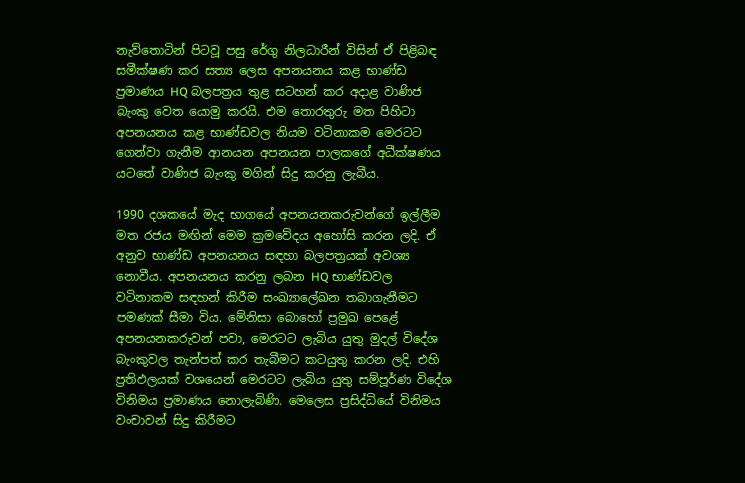නැව්තොටින් පිටවූ පසු රේගු නිලධාරීන් විසින් ඒ පිළිබඳ සමීක්ෂණ කර සත්‍ය ලෙස අපනයනය කළ භාණ්ඩ ප්‍රමාණය HQ බලපත්‍රය තුළ සටහන් කර අදාළ වාණිජ බැංකු වෙත යොමු කරයි. එම තොරතුරු මත පිහිටා අපනයනය කළ භාණ්ඩවල නියම වටිනාකම මෙරටට ගෙන්වා ගැනීම ආනයන අපනයන පාලකගේ අධීක්ෂණය යටතේ වාණිජ බැංකු මගින් සිදු කරනු ලැබීය.

1990 දශකයේ මැද භාගයේ අපනයනකරුවන්ගේ ඉල්ලීම මත රජය මඟින් මෙම ක්‍රමවේදය අහෝසි කරන ලදි. ඒ අනුව භාණ්ඩ අපනයනය සඳහා බලපත්‍රයක් අවශ්‍ය නොවීය. අපනයනය කරනු ලබන HQ භාණ්ඩවල වටිනාකම සඳහන් කිරීම සංඛ්‍යාලේඛන තබාගැනීමට පමණක් සීමා විය. මේනිසා බොහෝ ප්‍රමුඛ පෙළේ අපනයනකරුවන් පවා, මෙරටට ලැබිය යුතු මුදල් විදේශ බැංකුවල තැන්පත් කර තැබීමට කටයුතු කරන ලදි. එහි ප්‍රතිඵලයක් වශයෙන් මෙරටට ලැබිය යුතු සම්පූර්ණ විදේශ විනිමය ප්‍රමාණය නොලැබිණි. මෙලෙස ප්‍රසිද්ධියේ විනිමය වංචාවන් සිදු කිරීමට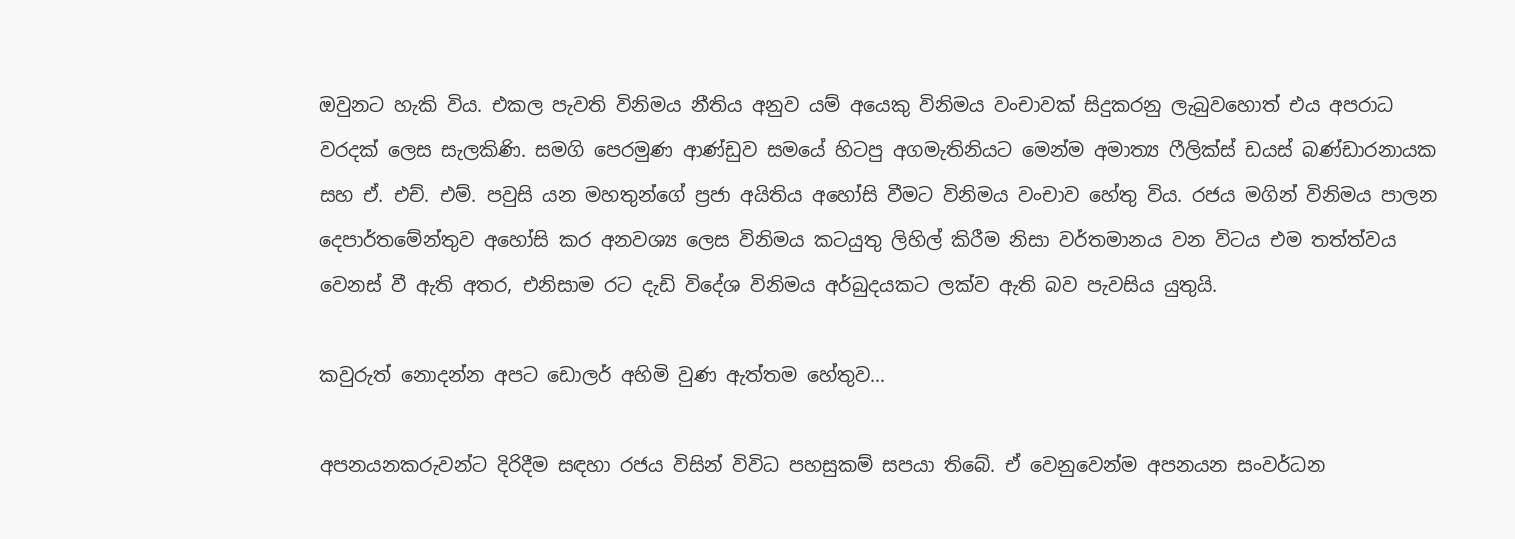ඔවුනට හැකි විය. එකල පැවති විනිමය නීතිය අනුව යම් අයෙකු විනිමය වංචාවක් සිදුකරනු ලැබුවහොත් එය අපරාධ වරදක් ලෙස සැලකිණි. සමගි පෙරමුණ ආණ්ඩුව සමයේ හිටපු අගමැතිනියට මෙන්ම අමාත්‍ය ෆීලික්ස් ඩයස් බණ්ඩාරනායක සහ ඒ. එච්. එම්. පවුසි යන මහතුන්ගේ ප්‍රජා අයිතිය අහෝසි වීමට විනිමය වංචාව හේතු විය. රජය මගින් විනිමය පාලන දෙපාර්තමේන්තුව අහෝසි කර අනවශ්‍ය ලෙස විනිමය කටයුතු ලිහිල් කිරීම නිසා වර්තමානය වන විටය එම තත්ත්වය වෙනස් වී ඇති අතර, එනිසාම රට දැඩි විදේශ විනිමය අර්බුදයකට ලක්ව ඇති බව පැවසිය යුතුයි.

කවුරුත් නොදන්න අපට ඩොලර් අහිමි වුණ ඇත්තම හේතුව…

අපනයනකරුවන්ට දිරිදීම සඳහා රජය විසින් විවිධ පහසුකම් සපයා තිබේ. ඒ වෙනුවෙන්ම අපනයන සංවර්ධන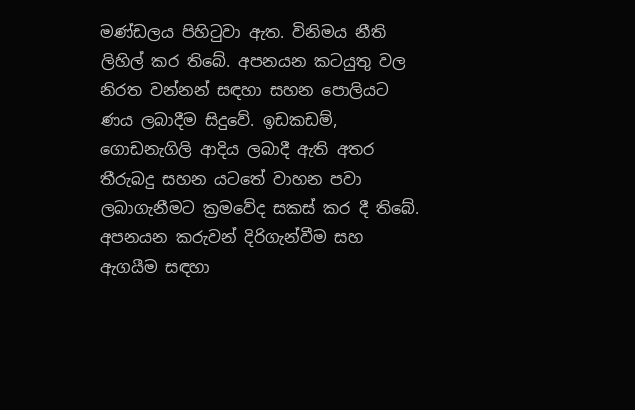මණ්ඩලය පිහිටුවා ඇත. විනිමය නීති ලිහිල් කර තිබේ. අපනයන කටයුතු වල නිරත වන්නන් සඳහා සහන පොලියට ණය ලබාදීම සිදුවේ. ඉඩකඩම්, ගොඩනැගිලි ආදිය ලබාදී ඇති අතර තීරුබදු සහන යටතේ වාහන පවා ලබාගැනීමට ක්‍රමවේද සකස් කර දී තිබේ. අපනයන කරුවන් දිරිගැන්වීම සහ ඇගයීම සඳහා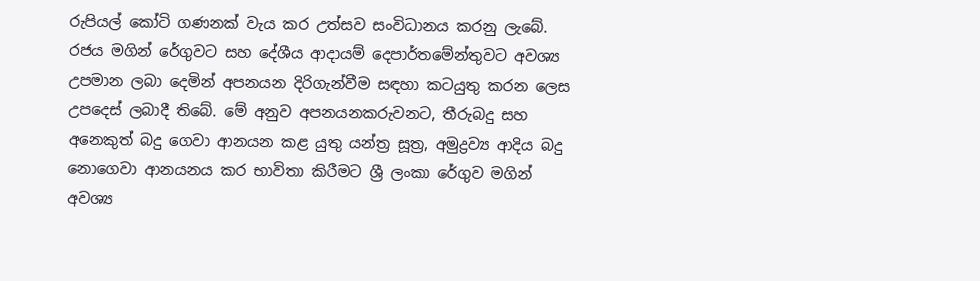රුපියල් කෝටි ගණනක් වැය කර උත්සව සංවිධානය කරනු ලැබේ. රජය මගින් රේගුවට සහ දේශීය ආදායම් දෙපාර්තමේන්තුවට අවශ්‍ය උපමාන ලබා දෙමින් අපනයන දිරිගැන්වීම සඳහා කටයුතු කරන ලෙස උපදෙස් ලබාදී තිබේ. මේ අනුව අපනයනකරුවනට, තීරුබදු සහ අනෙකුත් බදු ගෙවා ආනයන කළ යුතු යන්ත්‍ර සූත්‍ර, අමුද්‍රව්‍ය ආදිය බදු නොගෙවා ආනයනය කර භාවිතා කිරීමට ශ්‍රී ලංකා රේගුව මගින් අවශ්‍ය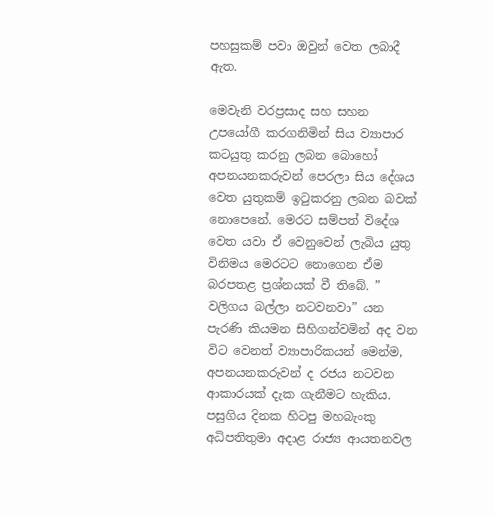පහසුකම් පවා ඔවුන් වෙත ලබාදී ඇත.

මෙවැනි වරප්‍රසාද සහ සහන උපයෝගී කරගනිමින් සිය ව්‍යාපාර කටයුතු කරනු ලබන බොහෝ අපනයනකරුවන් පෙරලා සිය දේශය වෙත යුතුකම් ඉටුකරනු ලබන බවක් නොපෙනේ. මෙරට සම්පත් විදේශ වෙත යවා ඒ වෙනුවෙන් ලැබිය යුතු විනිමය මෙරටට නොගෙන ඒම බරපතළ ප්‍රශ්නයක් වී තිබේ. ” වලිගය බල්ලා නටවනවා” යන පැරණි කියමන සිහිගන්වමින් අද වන විට වෙනත් ව්‍යාපාරිකයන් මෙන්ම, අපනයනකරුවන් ද රජය නටවන ආකාරයක් දැක ගැනීමට හැකිය. පසුගිය දිනක හිටපු මහබැංකු අධිපතිතුමා අදාළ රාජ්‍ය ආයතනවල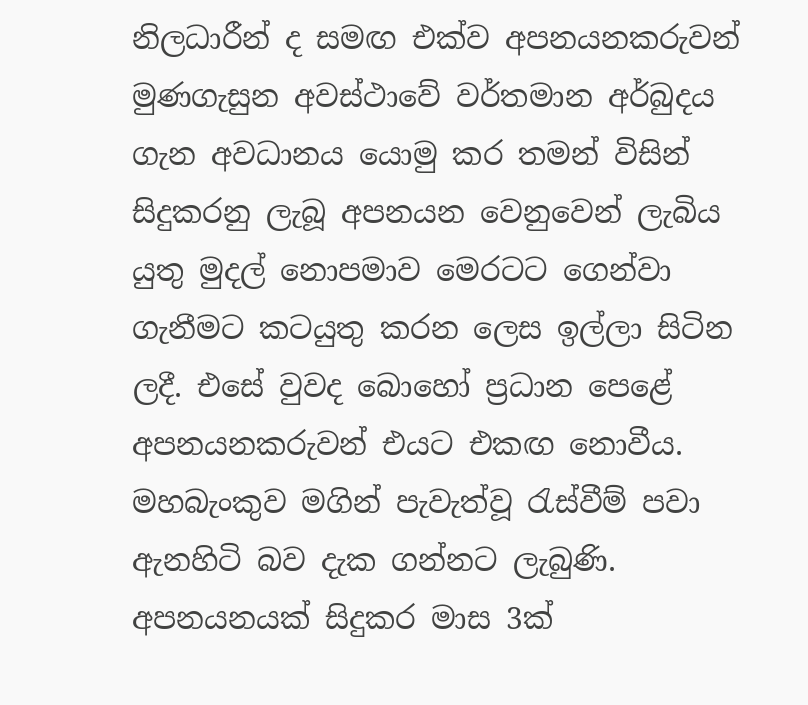නිලධාරීන් ද සමඟ එක්ව අපනයනකරුවන් මුණගැසුන අවස්ථාවේ වර්තමාන අර්බුදය ගැන අවධානය යොමු කර තමන් විසින් සිදුකරනු ලැබූ අපනයන වෙනුවෙන් ලැබිය යුතු මුදල් නොපමාව මෙරටට ගෙන්වා ගැනීමට කටයුතු කරන ලෙස ඉල්ලා සිටින ලදී. එසේ වුවද බොහෝ ප්‍රධාන පෙළේ අපනයනකරුවන් එයට එකඟ නොවීය. මහබැංකුව මගින් පැවැත්වූ රැස්වීම් පවා ඇනහිටි බව දැක ගන්නට ලැබුණි. අපනයනයක් සිදුකර මාස 3ක්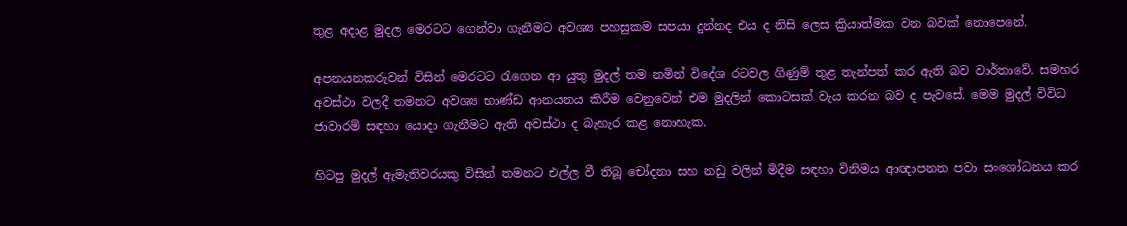තුළ අදාළ මුදල මෙරටට ගෙන්වා ගැනීමට අවශ්‍ය පහසුකම සපයා දුන්නද එය ද නිසි ලෙස ක්‍රියාත්මක වන බවක් නොපෙනේ.

අපනයනකරුවන් විසින් මෙරටට රැගෙන ආ යුතු මුදල් තම නමින් විදේශ රටවල ගිණුම් තුළ තැන්පත් කර ඇති බව වාර්තාවේ. සමහර අවස්ථා වලදී තමනට අවශ්‍ය භාණ්ඩ ආනයනය කිරීම වෙනුවෙන් එම මුදලින් කොටසක් වැය කරන බව ද පැවසේ. මෙම මුදල් විවිධ ජාවාරම් සඳහා යොදා ගැනීමට ඇති අවස්ථා ද බැහැර කළ නොහැක.

හිටපු මුදල් ඇමැතිවරයකු විසින් තමනට එල්ල වී තිබූ චෝදනා සහ නඩු වලින් මිදීම සඳහා විනිමය ආඥාපනත පවා සංශෝධනය කර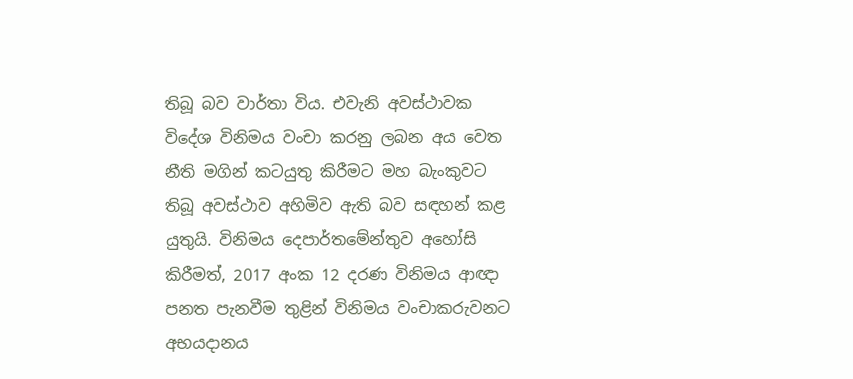තිබූ බව වාර්තා විය. එවැනි අවස්ථාවක විදේශ විනිමය වංචා කරනු ලබන අය වෙත නීති මගින් කටයුතු කිරීමට මහ බැංකුවට තිබූ අවස්ථාව අහිමිව ඇති බව සඳහන් කළ යුතුයි. විනිමය දෙපාර්තමේන්තුව අහෝසි කිරීමත්, 2017 අංක 12 දරණ විනිමය ආඥා පනත පැනවීම තුළින් විනිමය වංචාකරුවනට අභයදානය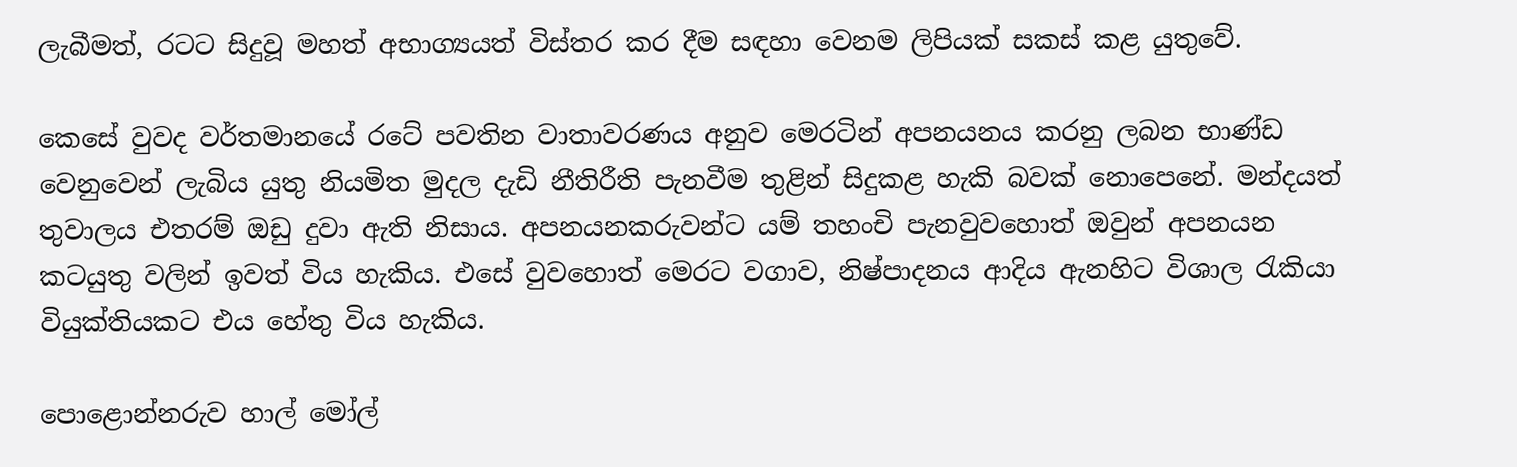ලැබීමත්, රටට සිදුවූ මහත් අභාග්‍යයත් විස්තර කර දීම සඳහා වෙනම ලිපියක් සකස් කළ යුතුවේ.

කෙසේ වුවද වර්තමානයේ රටේ පවතින වාතාවරණය අනුව මෙරටින් අපනයනය කරනු ලබන භාණ්ඩ වෙනුවෙන් ලැබිය යුතු නියමිත මුදල දැඩි නීතිරීති පැනවීම තුළින් සිදුකළ හැකි බවක් නොපෙනේ. මන්දයත් තුවාලය එතරම් ඔඩු දුවා ඇති නිසාය. අපනයනකරුවන්ට යම් තහංචි පැනවුවහොත් ඔවුන් අපනයන කටයුතු වලින් ඉවත් විය හැකිය. එසේ වුවහොත් මෙරට වගාව, නිෂ්පාදනය ආදිය ඇනහිට විශාල රැකියා වියුක්තියකට එය හේතු විය හැකිය.

පොළොන්නරුව හාල් මෝල්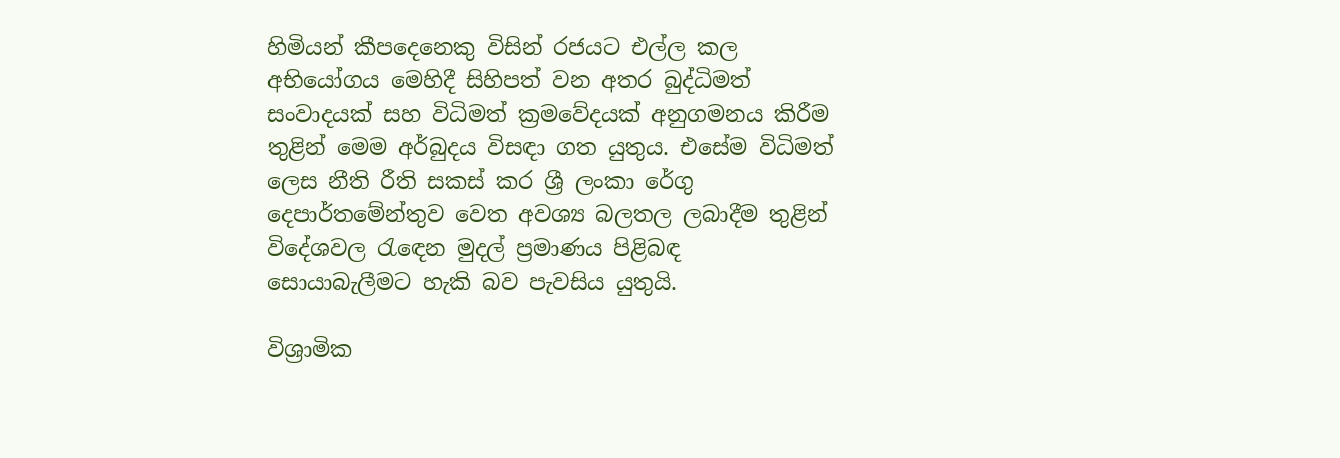හිමියන් කීපදෙනෙකු විසින් රජයට එල්ල කල අභියෝගය මෙහිදී සිහිපත් වන අතර බුද්ධිමත් සංවාදයක් සහ විධිමත් ක්‍රමවේදයක් අනුගමනය කිරීම තුළින් මෙම අර්බුදය විසඳා ගත යුතුය. එසේම විධිමත් ලෙස නීති රීති සකස් කර ශ්‍රී ලංකා රේගු දෙපාර්තමේන්තුව වෙත අවශ්‍ය බලතල ලබාදීම තුළින් විදේශවල රැඳෙන මුදල් ප්‍රමාණය පිළිබඳ සොයාබැලීමට හැකි බව පැවසිය යුතුයි.

විශ්‍රාමික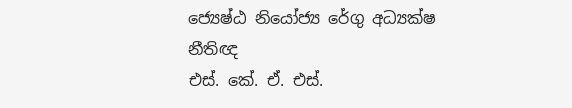ජ්‍යෙෂ්ඨ නියෝජ්‍ය රේගු අධ්‍යක්ෂ
නීතිඥ
එස්. කේ. ඒ. එස්.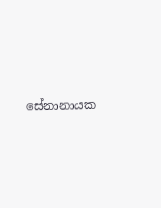සේනානායක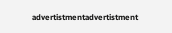advertistmentadvertistment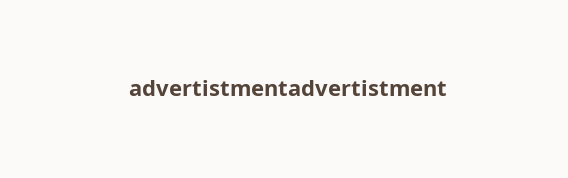advertistmentadvertistment